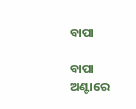ବାପା

ବାପା ଅଣ୍ଟାରେ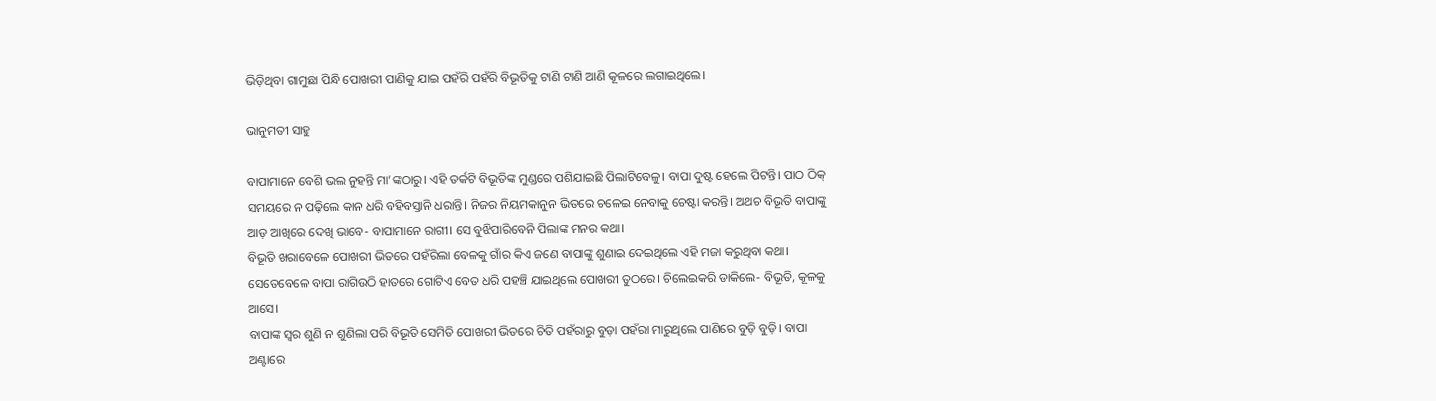ଭିଡ଼ିଥିବା ଗାମୁଛା ପିନ୍ଧି ପୋଖରୀ ପାଣିକୁ ଯାଇ ପହଁରି ପହଁରି ବିଭୂତିକୁ ଟାଣି ଟାଣି ଆଣି କୂଳରେ ଲଗାଇଥିଲେ।

ଭାନୁମତୀ ସାହୁ

ବାପାମାନେ ବେଶି ଭଲ ନୁହନ୍ତି ମା’ଙ୍କଠାରୁ। ଏହି ତର୍କଟି ବିଭୂତିଙ୍କ ମୁଣ୍ଡରେ ପଶିଯାଇଛି ପିଲାଟିବେଳୁ। ବାପା ଦୁଷ୍ଟ ହେଲେ ପିଟନ୍ତି। ପାଠ ଠିକ୍ ସମୟରେ ନ ପଢ଼ିଲେ କାନ ଧରି ବହିବସ୍ତାନି ଧରାନ୍ତି। ନିଜର ନିୟମକାନୁନ ଭିତରେ ଚଳେଇ ନେବାକୁ ଚେଷ୍ଟା କରନ୍ତି। ଅଥଚ ବିଭୂତି ବାପାଙ୍କୁ ଆଡ଼ ଆଖିରେ ଦେଖି ଭାବେ- ବାପାମାନେ ରାଗୀ। ସେ ବୁଝିପାରିବେନି ପିଲାଙ୍କ ମନର କଥା।
ବିଭୂତି ଖରାବେଳେ ପୋଖରୀ ଭିତରେ ପହଁରିଲା ବେଳକୁ ଗାଁର କିଏ ଜଣେ ବାପାଙ୍କୁ ଶୁଣାଇ ଦେଇଥିଲେ ଏହି ମଜା କରୁଥିବା କଥା। ସେତେବେଳେ ବାପା ରାଗିଉଠି ହାତରେ ଗୋଟିଏ ବେତ ଧରି ପହଞ୍ଚି ଯାଇଥିଲେ ପୋଖରୀ ତୁଠରେ। ଚିଲେଇକରି ଡାକିଲେ- ବିଭୂତି, କୂଳକୁ ଆସେ।
ବାପାଙ୍କ ସ୍ୱର ଶୁଣି ନ ଶୁଣିଲା ପରି ବିଭୂତି ସେମିତି ପୋଖରୀ ଭିତରେ ଚିତି ପହଁରାରୁ ବୁଡ଼ା ପହଁରା ମାରୁଥିଲେ ପାଣିରେ ବୁଡ଼ି ବୁଡ଼ି। ବାପା ଅଣ୍ଟାରେ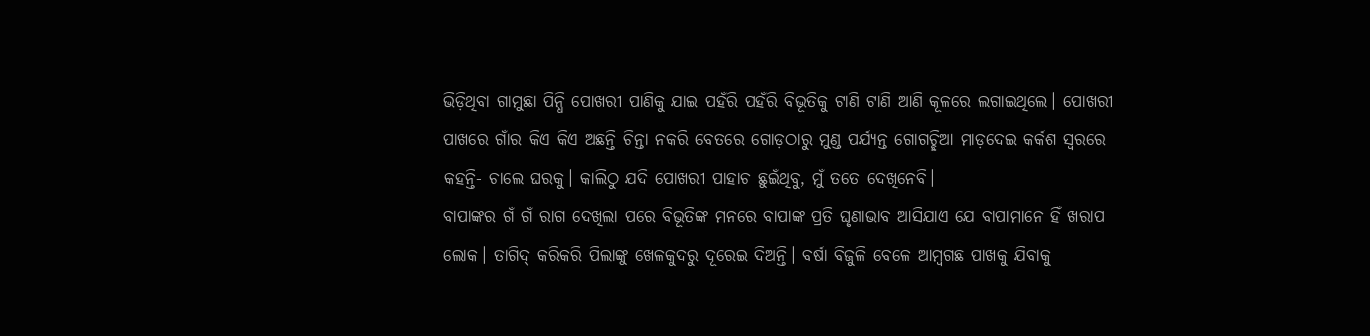ଭିଡ଼ିଥିବା ଗାମୁଛା ପିନ୍ଧି ପୋଖରୀ ପାଣିକୁ ଯାଇ ପହଁରି ପହଁରି ବିଭୂତିକୁ ଟାଣି ଟାଣି ଆଣି କୂଳରେ ଲଗାଇଥିଲେ। ପୋଖରୀ ପାଖରେ ଗାଁର କିଏ କିଏ ଅଛନ୍ତି ଚିନ୍ତା ନକରି ବେତରେ ଗୋଡ଼ଠାରୁ ମୁଣ୍ଡ ପର୍ଯ୍ୟନ୍ତ ଗୋଗଚ୍ଛିଆ ମାଡ଼ଦେଇ କର୍କଶ ସ୍ୱରରେ କହନ୍ତି- ଚାଲେ ଘରକୁ। କାଲିଠୁ ଯଦି ପୋଖରୀ ପାହାଚ ଛୁଇଁଥିବୁ, ମୁଁ ତତେ ଦେଖିନେବି।
ବାପାଙ୍କର ଗଁ ଗଁ ରାଗ ଦେଖିଲା ପରେ ବିଭୂତିଙ୍କ ମନରେ ବାପାଙ୍କ ପ୍ରତି ଘୃଣାଭାବ ଆସିଯାଏ ଯେ ବାପାମାନେ ହିଁ ଖରାପ ଲୋକ। ତାଗିଦ୍ କରିକରି ପିଲାଙ୍କୁ ଖେଳକୁଦରୁ ଦୂରେଇ ଦିଅନ୍ତି। ବର୍ଷା ବିଜୁଳି ବେଳେ ଆମ୍ବଗଛ ପାଖକୁ ଯିବାକୁ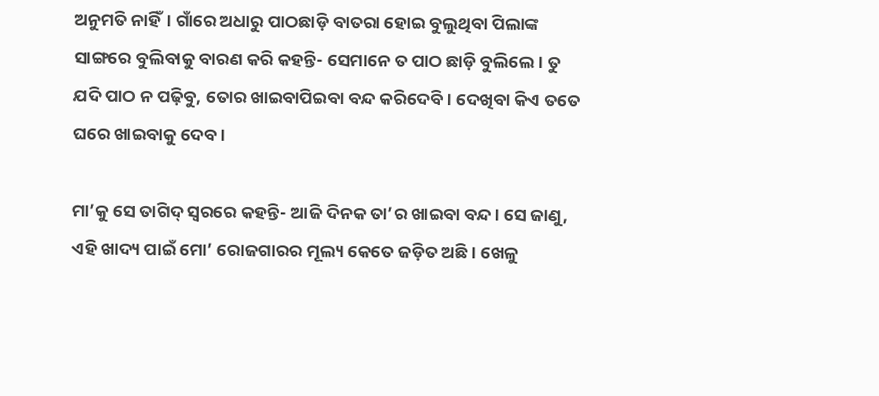ଅନୁମତି ନାହିଁ। ଗାଁରେ ଅଧାରୁ ପାଠଛାଡ଼ି ବାତରା ହୋଇ ବୁଲୁଥିବା ପିଲାଙ୍କ ସାଙ୍ଗରେ ବୁଲିବାକୁ ବାରଣ କରି କହନ୍ତି- ସେମାନେ ତ ପାଠ ଛାଡ଼ି ବୁଲିଲେ। ତୁ ଯଦି ପାଠ ନ ପଢ଼ିବୁ, ତୋର ଖାଇବାପିଇବା ବନ୍ଦ କରିଦେବି। ଦେଖିବା କିଏ ତତେ ଘରେ ଖାଇବାକୁ ଦେବ।

ମା’କୁ ସେ ତାଗିଦ୍ ସ୍ୱରରେ କହନ୍ତି- ଆଜି ଦିନକ ତା’ର ଖାଇବା ବନ୍ଦ। ସେ ଜାଣୁ, ଏହି ଖାଦ୍ୟ ପାଇଁ ମୋ’ ରୋଜଗାରର ମୂଲ୍ୟ କେତେ ଜଡ଼ିତ ଅଛି। ଖେଳୁ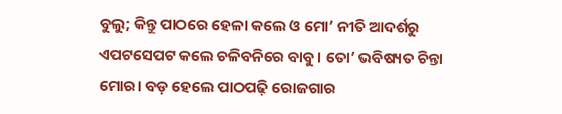ବୁଲୁ; କିନ୍ତୁ ପାଠରେ ହେଳା କଲେ ଓ ମୋ’ ନୀତି ଆଦର୍ଶରୁ ଏପଟସେପଟ କଲେ ଚଳିବନିରେ ବାବୁ। ତୋ’ ଭବିଷ୍ୟତ ଚିନ୍ତା ମୋର। ବଡ଼ ହେଲେ ପାଠପଢ଼ି ରୋଜଗାର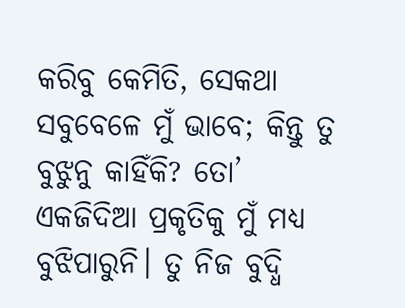କରିବୁ କେମିତି, ସେକଥା ସବୁବେଳେ ମୁଁ ଭାବେ; କିନ୍ତୁ ତୁ ବୁଝୁନୁ କାହିଁକି? ତୋ’ ଏକଜିଦିଆ ପ୍ରକୃତିକୁ ମୁଁ ମଧ୍ୟ ବୁଝିପାରୁନି। ତୁ ନିଜ ବୁଦ୍ଧି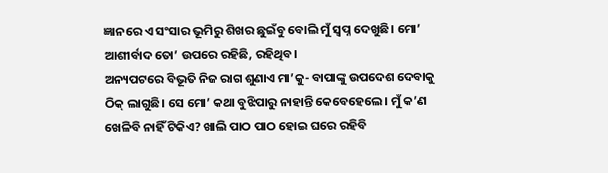ଜ୍ଞାନରେ ଏ ସଂସାର ଭୂମିରୁ ଶିଖର ଛୁଇଁବୁ ବୋଲି ମୁଁ ସ୍ୱପ୍ନ ଦେଖୁଛି। ମୋ’ ଆଶୀର୍ବାଦ ତୋ’ ଉପରେ ରହିଛି, ରହିଥିବ।
ଅନ୍ୟପଟରେ ବିଭୂତି ନିଜ ରାଗ ଶୁଣାଏ ମା’କୁ- ବାପାଙ୍କୁ ଉପଦେଶ ଦେବାକୁ ଠିକ୍ ଲାଗୁଛି। ସେ ମୋ’ କଥା ବୁଝିପାରୁ ନାହାନ୍ତି କେବେହେଲେ। ମୁଁ କ’ଣ ଖେଳିବି ନାହିଁ ଟିକିଏ? ଖାଲି ପାଠ ପାଠ ହୋଇ ଘରେ ରହିବି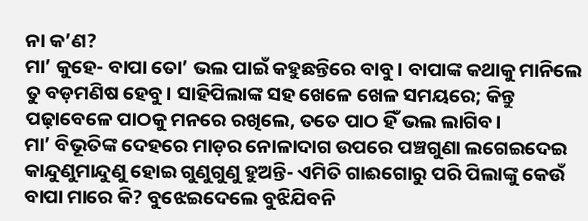ନା କ’ଣ?
ମା’ କୁହେ- ବାପା ତୋ’ ଭଲ ପାଇଁ କହୁଛନ୍ତିରେ ବାବୁ। ବାପାଙ୍କ କଥାକୁ ମାନିଲେ ତୁ ବଡ଼ମଣିଷ ହେବୁ। ସାହିପିଲାଙ୍କ ସହ ଖେଳେ ଖେଳ ସମୟରେ; କିନ୍ତୁ ପଢ଼ାବେଳେ ପାଠକୁ ମନରେ ରଖିଲେ, ତତେ ପାଠ ହିଁ ଭଲ ଲାଗିବ।
ମା’ ବିଭୂତିଙ୍କ ଦେହରେ ମାଡ଼ର ନୋଳାଦାଗ ଉପରେ ପଞ୍ଚଗୁଣା ଲଗେଇଦେଇ କାନ୍ଦୁଣୁମାନ୍ଦୁଣୁ ହୋଇ ଗୁଣୁଗୁଣୁ ହୁଅନ୍ତି- ଏମିତି ଗାଈଗୋରୁ ପରି ପିଲାଙ୍କୁ କେଉଁ ବାପା ମାରେ କି? ବୁଝେଇଦେଲେ ବୁଝିଯିବନି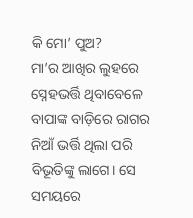କି ମୋ’ ପୁଅ?
ମା’ର ଆଖିର ଲୁହରେ ସ୍ନେହଭର୍ତ୍ତି ଥିବାବେଳେ ବାପାଙ୍କ ବାଡ଼ିରେ ରାଗର ନିଆଁ ଭର୍ତ୍ତି ଥିଲା ପରି ବିଭୂତିଙ୍କୁ ଲାଗେ। ସେ ସମୟରେ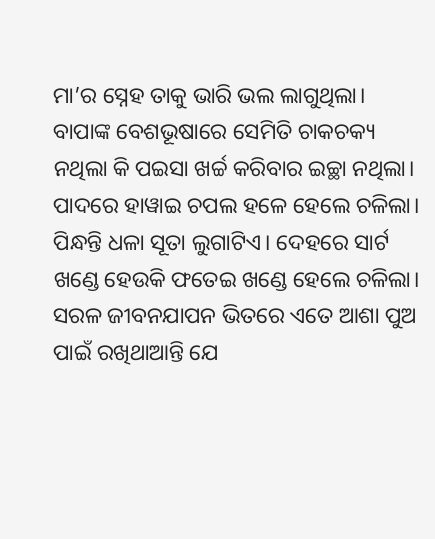ମା’ର ସ୍ନେହ ତାକୁ ଭାରି ଭଲ ଲାଗୁଥିଲା।
ବାପାଙ୍କ ବେଶଭୂଷାରେ ସେମିତି ଚାକଚକ୍ୟ ନଥିଲା କି ପଇସା ଖର୍ଚ୍ଚ କରିବାର ଇଚ୍ଛା ନଥିଲା। ପାଦରେ ହାୱାଇ ଚପଲ ହଳେ ହେଲେ ଚଳିଲା। ପିନ୍ଧନ୍ତି ଧଳା ସୂତା ଲୁଗାଟିଏ। ଦେହରେ ସାର୍ଟ ଖଣ୍ଡେ ହେଉକି ଫତେଇ ଖଣ୍ଡେ ହେଲେ ଚଳିଲା। ସରଳ ଜୀବନଯାପନ ଭିତରେ ଏତେ ଆଶା ପୁଅ ପାଇଁ ରଖିଥାଆନ୍ତି ଯେ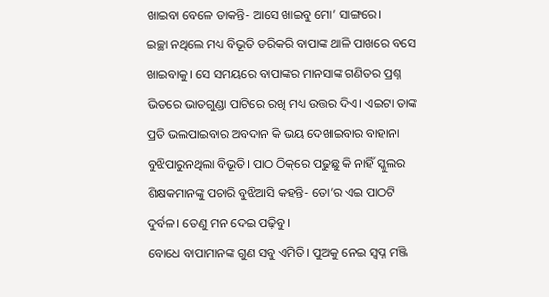ଖାଇବା ବେଳେ ଡାକନ୍ତି- ଆସେ ଖାଇବୁ ମୋ’ ସାଙ୍ଗରେ।
ଇଚ୍ଛା ନଥିଲେ ମଧ୍ୟ ବିଭୂତି ଡରିକରି ବାପାଙ୍କ ଥାଳି ପାଖରେ ବସେ ଖାଇବାକୁ। ସେ ସମୟରେ ବାପାଙ୍କର ମାନସାଙ୍କ ଗଣିତର ପ୍ରଶ୍ନ ଭିତରେ ଭାତଗୁଣ୍ଡା ପାଟିରେ ରଖି ମଧ୍ୟ ଉତ୍ତର ଦିଏ। ଏଇଟା ତାଙ୍କ ପ୍ରତି ଭଲପାଇବାର ଅବଦାନ କି ଭୟ ଦେଖାଇବାର ବାହାନା ବୁଝିପାରୁନଥିଲା ବିଭୂତି। ପାଠ ଠିକ୍‌ରେ ପଢୁଛୁ କି ନାହିଁ ସ୍କୁଲର ଶିକ୍ଷକମାନଙ୍କୁ ପଚାରି ବୁଝିଆସି କହନ୍ତି- ତୋ’ର ଏଇ ପାଠଟି ଦୁର୍ବଳ। ତେଣୁ ମନ ଦେଇ ପଢ଼ିବୁ।
ବୋଧେ ବାପାମାନଙ୍କ ଗୁଣ ସବୁ ଏମିତି। ପୁଅକୁ ନେଇ ସ୍ୱପ୍ନ ମଞ୍ଜି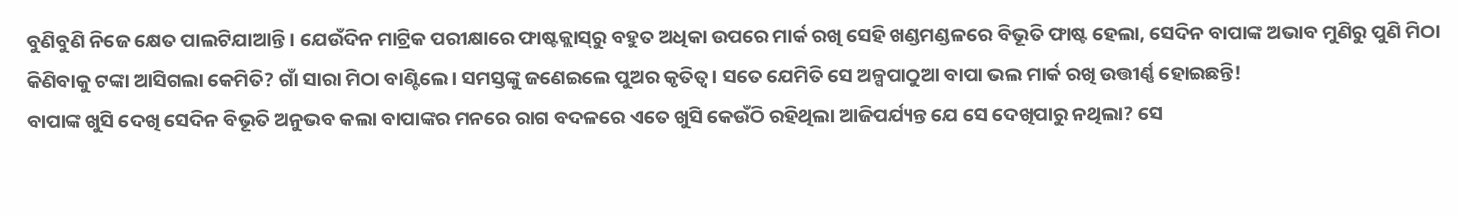ବୁଣିବୁଣି ନିଜେ କ୍ଷେତ ପାଲଟିଯାଆନ୍ତି। ଯେଉଁଦିନ ମାଟ୍ରିକ ପରୀକ୍ଷାରେ ଫାଷ୍ଟକ୍ଲାସ୍‌ରୁ ବହୁତ ଅଧିକା ଉପରେ ମାର୍କ ରଖି ସେହି ଖଣ୍ଡମଣ୍ଡଳରେ ବିଭୂତି ଫାଷ୍ଟ ହେଲା, ସେଦିନ ବାପାଙ୍କ ଅଭାବ ମୁଣିରୁ ପୁଣି ମିଠା କିଣିବାକୁ ଟଙ୍କା ଆସିଗଲା କେମିତି? ଗାଁ ସାରା ମିଠା ବାଣ୍ଟିଲେ। ସମସ୍ତଙ୍କୁ ଜଣେଇଲେ ପୁଅର କୃତିତ୍ୱ। ସତେ ଯେମିତି ସେ ଅଳ୍ପପାଠୁଆ ବାପା ଭଲ ମାର୍କ ରଖି ଉତ୍ତୀର୍ଣ୍ଣ ହୋଇଛନ୍ତି!
ବାପାଙ୍କ ଖୁସି ଦେଖି ସେଦିନ ବିଭୂତି ଅନୁଭବ କଲା ବାପାଙ୍କର ମନରେ ରାଗ ବଦଳରେ ଏତେ ଖୁସି କେଉଁଠି ରହିଥିଲା ଆଜିପର୍ଯ୍ୟନ୍ତ ଯେ ସେ ଦେଖିପାରୁ ନଥିଲା? ସେ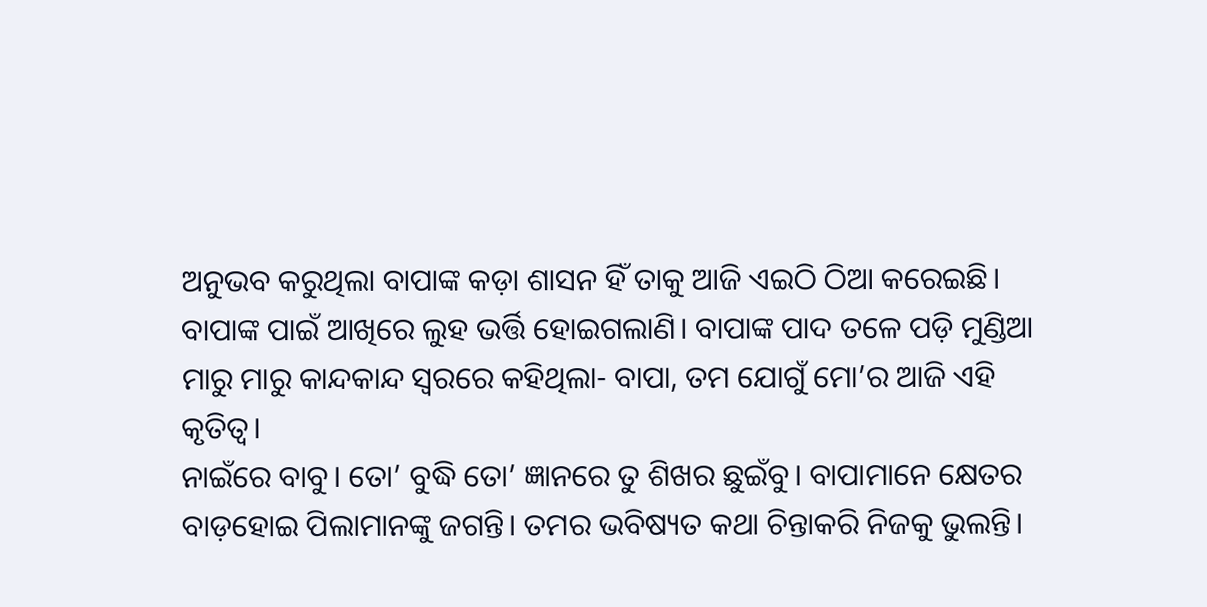ଅନୁଭବ କରୁଥିଲା ବାପାଙ୍କ କଡ଼ା ଶାସନ ହିଁ ତାକୁ ଆଜି ଏଇଠି ଠିଆ କରେଇଛି। ବାପାଙ୍କ ପାଇଁ ଆଖିରେ ଲୁହ ଭର୍ତ୍ତି ହୋଇଗଲାଣି। ବାପାଙ୍କ ପାଦ ତଳେ ପଡ଼ି ମୁଣ୍ଡିଆ ମାରୁ ମାରୁ କାନ୍ଦକାନ୍ଦ ସ୍ୱରରେ କହିଥିଲା- ବାପା, ତମ ଯୋଗୁଁ ମୋ’ର ଆଜି ଏହି କୃତିତ୍ୱ।
ନାଇଁରେ ବାବୁ। ତୋ’ ବୁଦ୍ଧି ତୋ’ ଜ୍ଞାନରେ ତୁ ଶିଖର ଛୁଇଁବୁ। ବାପାମାନେ କ୍ଷେତର ବାଡ଼ହୋଇ ପିଲାମାନଙ୍କୁ ଜଗନ୍ତି। ତମର ଭବିଷ୍ୟତ କଥା ଚିନ୍ତାକରି ନିଜକୁ ଭୁଲନ୍ତି।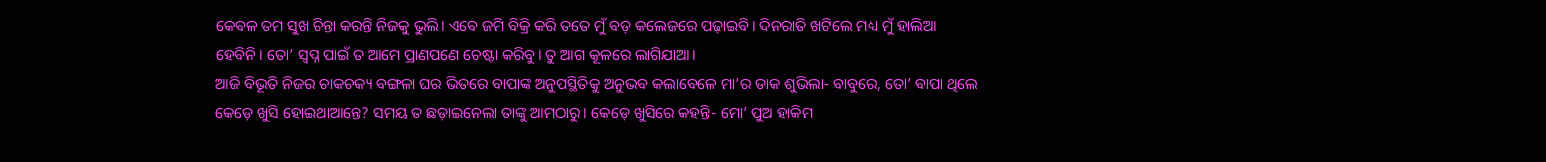କେବଳ ତମ ସୁଖ ଚିନ୍ତା କରନ୍ତି ନିଜକୁ ଭୁଲି। ଏବେ ଜମି ବିକ୍ରି କରି ତତେ ମୁଁ ବଡ଼ କଲେଜରେ ପଢ଼ାଇବି। ଦିନରାତି ଖଟିଲେ ମଧ୍ୟ ମୁଁ ହାଲିଆ ହେବିନି। ତୋ’ ସ୍ୱପ୍ନ ପାଇଁ ତ ଆମେ ପ୍ରାଣପଣେ ଚେଷ୍ଟା କରିବୁ। ତୁ ଆଗ କୂଳରେ ଲାଗିଯାଆ।
ଆଜି ବିଭୂତି ନିଜର ଚାକଚକ୍ୟ ବଙ୍ଗଳା ଘର ଭିତରେ ବାପାଙ୍କ ଅନୁପସ୍ଥିତିକୁ ଅନୁଭବ କଲାବେଳେ ମା’ର ଡାକ ଶୁଭିଲା- ବାବୁରେ, ତୋ’ ବାପା ଥିଲେ କେଡ଼େ ଖୁସି ହୋଇଥାଆନ୍ତେ? ସମୟ ତ ଛଡ଼ାଇନେଲା ତାଙ୍କୁ ଆମଠାରୁ। କେଡ଼େ ଖୁସିରେ କହନ୍ତି- ମୋ’ ପୁଅ ହାକିମ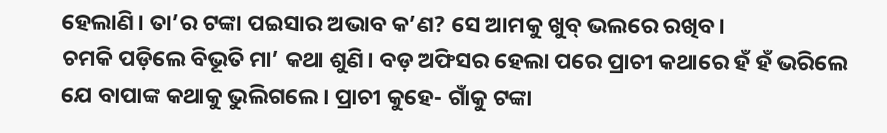ହେଲାଣି। ତା’ର ଟଙ୍କା ପଇସାର ଅଭାବ କ’ଣ? ସେ ଆମକୁ ଖୁବ୍ ଭଲରେ ରଖିବ।
ଚମକି ପଡ଼ିଲେ ବିଭୂତି ମା’ କଥା ଶୁଣି। ବଡ଼ ଅଫିସର ହେଲା ପରେ ପ୍ରାଚୀ କଥାରେ ହଁ ହଁ ଭରିଲେ ଯେ ବାପାଙ୍କ କଥାକୁ ଭୁଲିଗଲେ। ପ୍ରାଚୀ କୁହେ- ଗାଁକୁ ଟଙ୍କା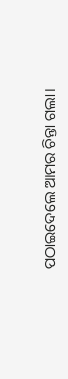ପଠାଇଦେଲେ ଆମର ଚିନ୍ତା ଗଲା।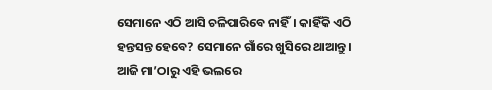ସେମାନେ ଏଠି ଆସି ଚଳିପାରିବେ ନାହିଁ। କାହିଁକି ଏଠି ହନ୍ତସନ୍ତ ହେବେ? ସେମାନେ ଗାଁରେ ଖୁସିରେ ଥାଆନ୍ତୁ।
ଆଜି ମା’ଠାରୁ ଏହି ଭଲରେ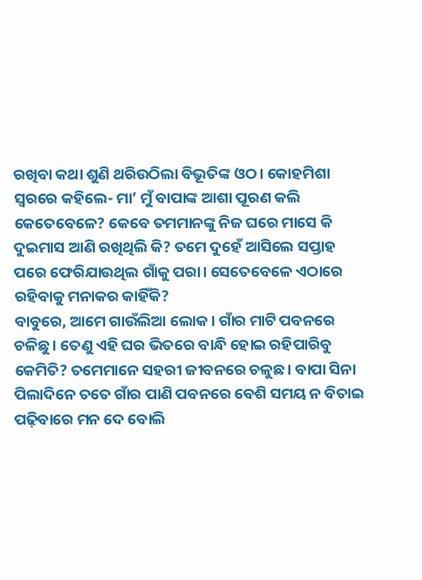ରଖିବା କଥା ଶୁଣି ଥରିଉଠିଲା ବିଭୂତିଙ୍କ ଓଠ। କୋହମିଶା ସ୍ୱରରେ କହିଲେ- ମା’ ମୁଁ ବାପାଙ୍କ ଆଶା ପୂରଣ କଲି କେତେବେଳେ? କେବେ ତମମାନଙ୍କୁ ନିଜ ଘରେ ମାସେ କି ଦୁଇମାସ ଆଣି ରଖିଥିଲି କି? ତମେ ଦୁହେଁ ଆସିଲେ ସପ୍ତାହ ପରେ ଫେରିଯାଉଥିଲ ଗାଁକୁ ପରା। ସେତେବେଳେ ଏଠାରେ ରହିବାକୁ ମନାକର କାହିଁକି?
ବାବୁରେ, ଆମେ ଗାଉଁଲିଆ ଲୋକ। ଗାଁର ମାଟି ପବନରେ ଚଳିଛୁ। ତେଣୁ ଏହି ଘର ଭିତରେ ବାନ୍ଧି ହୋଇ ରହିପାରିବୁ କେମିତି? ତମେମାନେ ସହରୀ ଜୀବନରେ ଚଳୁଛ। ବାପା ସିନା ପିଲାଦିନେ ତତେ ଗାଁର ପାଣି ପବନରେ ବେଶି ସମୟ ନ ବିତାଇ ପଢ଼ିବାରେ ମନ ଦେ ବୋଲି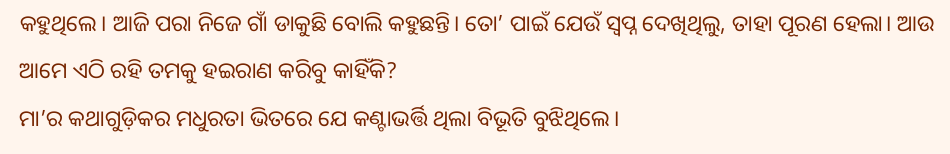କହୁଥିଲେ। ଆଜି ପରା ନିଜେ ଗାଁ ଡାକୁଛି ବୋଲି କହୁଛନ୍ତି। ତୋ’ ପାଇଁ ଯେଉଁ ସ୍ୱପ୍ନ ଦେଖିଥିଲୁ, ତାହା ପୂରଣ ହେଲା। ଆଉ ଆମେ ଏଠି ରହି ତମକୁ ହଇରାଣ କରିବୁ କାହିଁକି?
ମା’ର କଥାଗୁଡ଼ିକର ମଧୁରତା ଭିତରେ ଯେ କଣ୍ଟାଭର୍ତ୍ତି ଥିଲା ବିଭୂତି ବୁଝିଥିଲେ।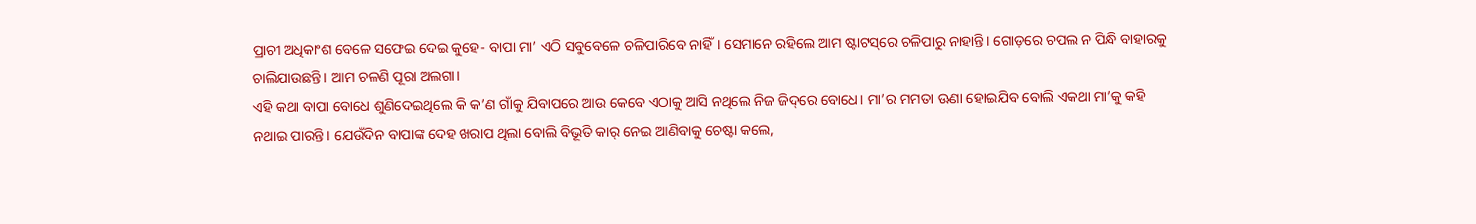ପ୍ରାଚୀ ଅଧିକାଂଶ ବେଳେ ସଫେଇ ଦେଇ କୁହେ- ବାପା ମା’ ଏଠି ସବୁବେଳେ ଚଳିପାରିବେ ନାହିଁ। ସେମାନେ ରହିଲେ ଆମ ଷ୍ଟାଟସ୍‌ରେ ଚଳିପାରୁ ନାହାନ୍ତି। ଗୋଡ଼ରେ ଚପଲ ନ ପିନ୍ଧି ବାହାରକୁ ଚାଲିଯାଉଛନ୍ତି। ଆମ ଚଳଣି ପୂରା ଅଲଗା।
ଏହି କଥା ବାପା ବୋଧେ ଶୁଣିଦେଇଥିଲେ କି କ’ଣ ଗାଁକୁ ଯିବାପରେ ଆଉ କେବେ ଏଠାକୁ ଆସି ନଥିଲେ ନିଜ ଜିଦ୍‌ରେ ବୋଧେ। ମା’ର ମମତା ଊଣା ହୋଇଯିବ ବୋଲି ଏକଥା ମା’କୁ କହି ନଥାଇ ପାରନ୍ତି। ଯେଉଁଦିନ ବାପାଙ୍କ ଦେହ ଖରାପ ଥିଲା ବୋଲି ବିଭୂତି କାର୍ ନେଇ ଆଣିବାକୁ ଚେଷ୍ଟା କଲେ,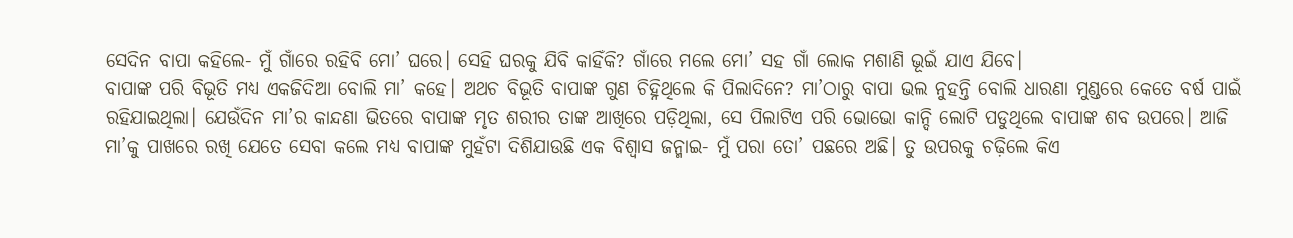ସେଦିନ ବାପା କହିଲେ- ମୁଁ ଗାଁରେ ରହିବି ମୋ’ ଘରେ। ସେହି ଘରକୁ ଯିବି କାହିଁକି? ଗାଁରେ ମଲେ ମୋ’ ସହ ଗାଁ ଲୋକ ମଶାଣି ଭୂଇଁ ଯାଏ ଯିବେ।
ବାପାଙ୍କ ପରି ବିଭୂତି ମଧ୍ୟ ଏକଜିଦିଆ ବୋଲି ମା’ କହେ। ଅଥଚ ବିଭୂତି ବାପାଙ୍କ ଗୁଣ ଚିହ୍ନିଥିଲେ କି ପିଲାଦିନେ? ମା’ଠାରୁ ବାପା ଭଲ ନୁହନ୍ତି ବୋଲି ଧାରଣା ମୁଣ୍ଡରେ କେତେ ବର୍ଷ ପାଇଁ ରହିଯାଇଥିଲା। ଯେଉଁଦିନ ମା’ର କାନ୍ଦଣା ଭିତରେ ବାପାଙ୍କ ମୃତ ଶରୀର ତାଙ୍କ ଆଖିରେ ପଡ଼ିଥିଲା, ସେ ପିଲାଟିଏ ପରି ଭୋଭୋ କାନ୍ଦି ଲୋଟି ପଡୁଥିଲେ ବାପାଙ୍କ ଶବ ଉପରେ। ଆଜି ମା’କୁ ପାଖରେ ରଖି ଯେତେ ସେବା କଲେ ମଧ୍ୟ ବାପାଙ୍କ ମୁହଁଟା ଦିଶିଯାଉଛି ଏକ ବିଶ୍ୱାସ ଜନ୍ମାଇ- ମୁଁ ପରା ତୋ’ ପଛରେ ଅଛି। ତୁ ଉପରକୁ ଚଢ଼ିଲେ କିଏ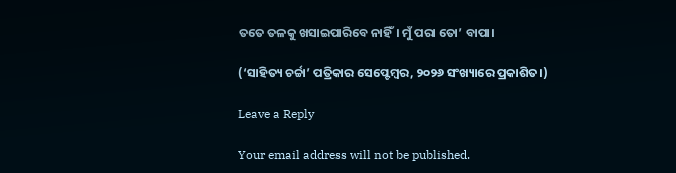ତତେ ତଳକୁ ଖସାଇପାରିବେ ନାହିଁ। ମୁଁ ପରା ତୋ’ ବାପା।

(‘ସାହିତ୍ୟ ଚର୍ଚ୍ଚା’ ପତ୍ରିକାର ସେପ୍ଟେମ୍ବର, ୨୦୨୬ ସଂଖ୍ୟାରେ ପ୍ରକାଶିତ।)

Leave a Reply

Your email address will not be published.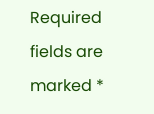Required fields are marked *